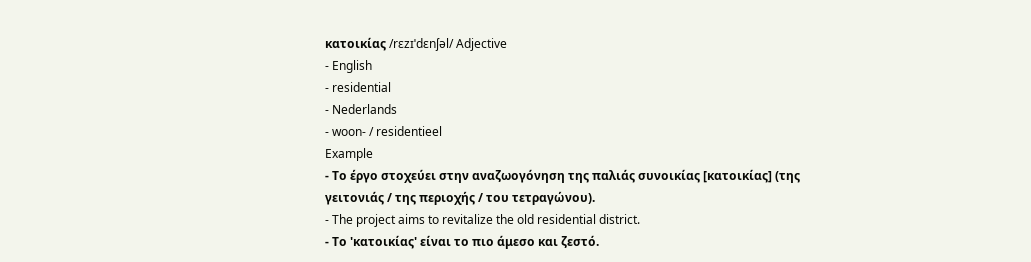κατοικίας /rɛzɪˈdɛnʃəl/ Adjective
- English
- residential
- Nederlands
- woon- / residentieel
Example
- Το έργο στοχεύει στην αναζωογόνηση της παλιάς συνοικίας [κατοικίας] (της γειτονιάς / της περιοχής / του τετραγώνου).
- The project aims to revitalize the old residential district.
- Το 'κατοικίας' είναι το πιο άμεσο και ζεστό.